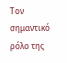Τον σημαντικό ρόλο της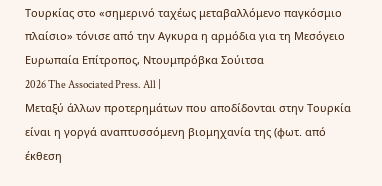Τουρκίας στο «σημερινό ταχέως μεταβαλλόμενο παγκόσμιο πλαίσιο» τόνισε από την Αγκυρα η αρμόδια για τη Μεσόγειο Ευρωπαία Επίτροπος, Ντουμπρόβκα Σούιτσα
2026 The Associated Press. All |
Μεταξύ άλλων προτερημάτων που αποδίδονται στην Τουρκία είναι η γοργά αναπτυσσόμενη βιομηχανία της (φωτ. από έκθεση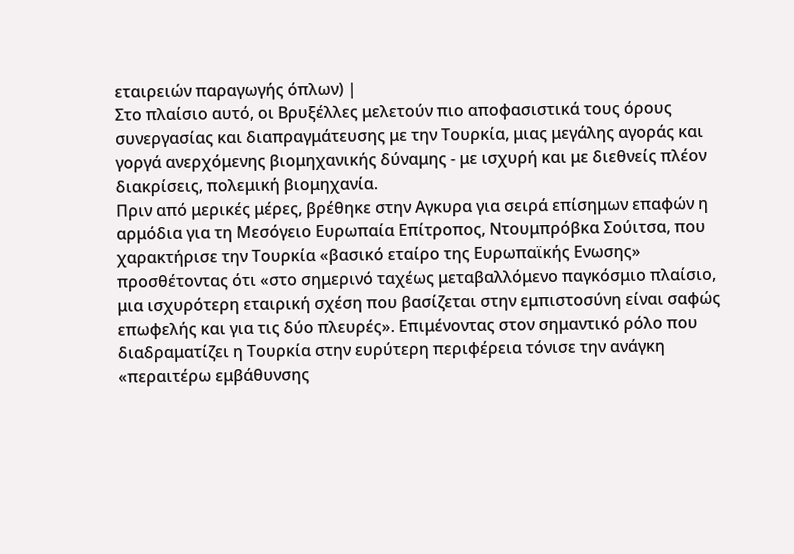εταιρειών παραγωγής όπλων) |
Στο πλαίσιο αυτό, οι Βρυξέλλες μελετούν πιο αποφασιστικά τους όρους συνεργασίας και διαπραγμάτευσης με την Τουρκία, μιας μεγάλης αγοράς και γοργά ανερχόμενης βιομηχανικής δύναμης - με ισχυρή και με διεθνείς πλέον διακρίσεις, πολεμική βιομηχανία.
Πριν από μερικές μέρες, βρέθηκε στην Αγκυρα για σειρά επίσημων επαφών η αρμόδια για τη Μεσόγειο Ευρωπαία Επίτροπος, Ντουμπρόβκα Σούιτσα, που χαρακτήρισε την Τουρκία «βασικό εταίρο της Ευρωπαϊκής Ενωσης» προσθέτοντας ότι «στο σημερινό ταχέως μεταβαλλόμενο παγκόσμιο πλαίσιο, μια ισχυρότερη εταιρική σχέση που βασίζεται στην εμπιστοσύνη είναι σαφώς επωφελής και για τις δύο πλευρές». Επιμένοντας στον σημαντικό ρόλο που διαδραματίζει η Τουρκία στην ευρύτερη περιφέρεια τόνισε την ανάγκη «περαιτέρω εμβάθυνσης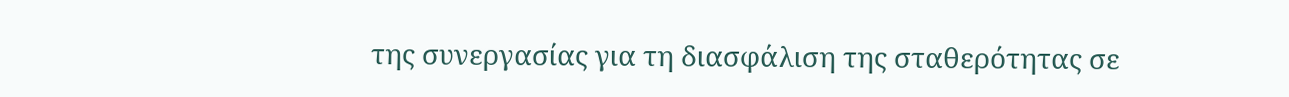της συνεργασίας για τη διασφάλιση της σταθερότητας σε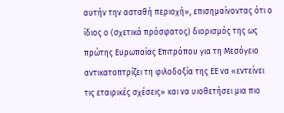αυτήν την ασταθή περιοχή», επισημαίνοντας ότι ο ίδιος ο (σχετικά πρόσφατος) διορισμός της ως πρώτης Ευρωπαίας Επιτρόπου για τη Μεσόγειο αντικατοπτρίζει τη φιλοδοξία της ΕΕ να «εντείνει τις εταιρικές σχέσεις» και να υιοθετήσει μια πιο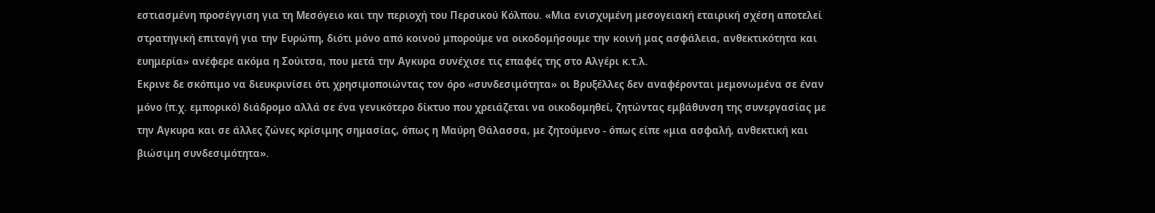εστιασμένη προσέγγιση για τη Μεσόγειο και την περιοχή του Περσικού Κόλπου. «Μια ενισχυμένη μεσογειακή εταιρική σχέση αποτελεί στρατηγική επιταγή για την Ευρώπη, διότι μόνο από κοινού μπορούμε να οικοδομήσουμε την κοινή μας ασφάλεια, ανθεκτικότητα και ευημερία» ανέφερε ακόμα η Σούιτσα, που μετά την Αγκυρα συνέχισε τις επαφές της στο Αλγέρι κ.τ.λ.
Εκρινε δε σκόπιμο να διευκρινίσει ότι χρησιμοποιώντας τον όρο «συνδεσιμότητα» οι Βρυξέλλες δεν αναφέρονται μεμονωμένα σε έναν μόνο (π.χ. εμπορικό) διάδρομο αλλά σε ένα γενικότερο δίκτυο που χρειάζεται να οικοδομηθεί, ζητώντας εμβάθυνση της συνεργασίας με την Αγκυρα και σε άλλες ζώνες κρίσιμης σημασίας, όπως η Μαύρη Θάλασσα, με ζητούμενο - όπως είπε «μια ασφαλή, ανθεκτική και βιώσιμη συνδεσιμότητα».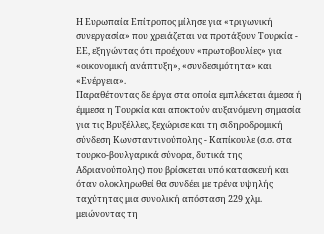Η Ευρωπαία Επίτροπος μίλησε για «τριγωνική συνεργασία» που χρειάζεται να προτάξουν Τουρκία - ΕΕ, εξηγώντας ότι προέχουν «πρωτοβουλίες» για «οικονομική ανάπτυξη», «συνδεσιμότητα» και «Ενέργεια».
Παραθέτοντας δε έργα στα οποία εμπλέκεται άμεσα ή έμμεσα η Τουρκία και αποκτούν αυξανόμενη σημασία για τις Βρυξέλλες, ξεχώρισε και τη σιδηροδρομική σύνδεση Κωνσταντινούπολης - Καπίκουλε (σ.σ. στα τουρκο-βουλγαρικά σύνορα, δυτικά της Αδριανούπολης) που βρίσκεται υπό κατασκευή και όταν ολοκληρωθεί θα συνδέει με τρένα υψηλής ταχύτητας μια συνολική απόσταση 229 χλμ. μειώνοντας τη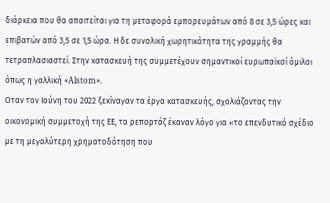διάρκεια που θα απαιτείται για τη μεταφορά εμπορευμάτων από 8 σε 3,5 ώρες και επιβατών από 3,5 σε 1,5 ώρα. Η δε συνολική χωρητικότητα της γραμμής θα τετραπλασιαστεί. Στην κατασκευή της συμμετέχουν σημαντικοί ευρωπαϊκοί όμιλοι όπως η γαλλική «Alstom».
Οταν τον Ιούνη του 2022 ξεκίναγαν τα έργα κατασκευής, σχολιάζοντας την οικονομική συμμετοχή της ΕΕ, τα ρεπορτάζ έκαναν λόγο για «το επενδυτικό σχέδιο με τη μεγαλύτερη χρηματοδότηση που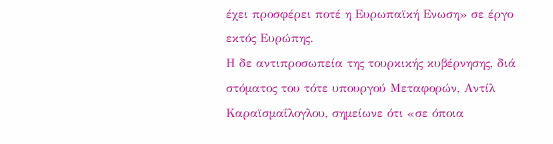έχει προσφέρει ποτέ η Ευρωπαϊκή Ενωση» σε έργο εκτός Ευρώπης.
Η δε αντιπροσωπεία της τουρκικής κυβέρνησης, διά στόματος του τότε υπουργού Μεταφορών, Αντίλ Καραϊσμαΐλογλου, σημείωνε ότι «σε όποια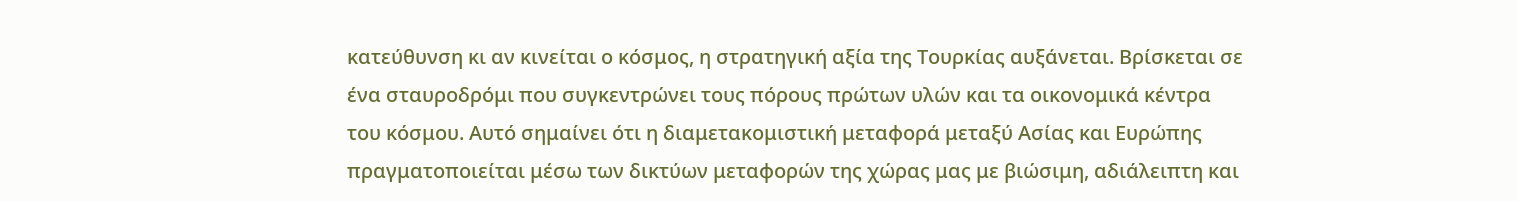κατεύθυνση κι αν κινείται ο κόσμος, η στρατηγική αξία της Τουρκίας αυξάνεται. Βρίσκεται σε ένα σταυροδρόμι που συγκεντρώνει τους πόρους πρώτων υλών και τα οικονομικά κέντρα του κόσμου. Αυτό σημαίνει ότι η διαμετακομιστική μεταφορά μεταξύ Ασίας και Ευρώπης πραγματοποιείται μέσω των δικτύων μεταφορών της χώρας μας με βιώσιμη, αδιάλειπτη και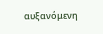αυξανόμενη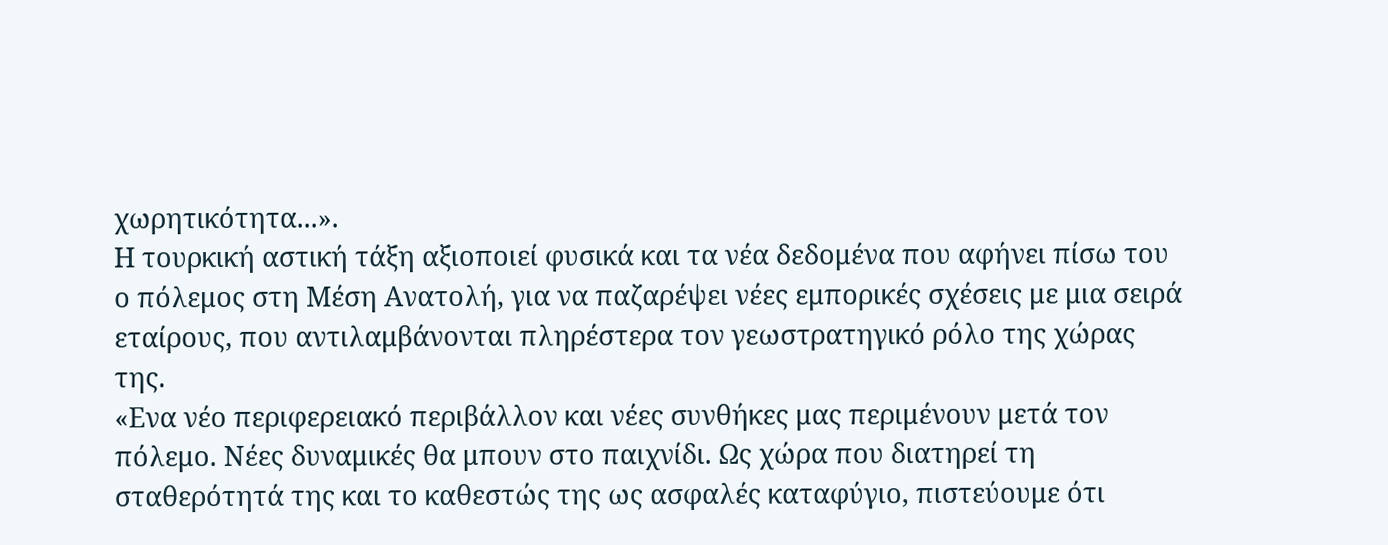χωρητικότητα...».
Η τουρκική αστική τάξη αξιοποιεί φυσικά και τα νέα δεδομένα που αφήνει πίσω του ο πόλεμος στη Μέση Ανατολή, για να παζαρέψει νέες εμπορικές σχέσεις με μια σειρά εταίρους, που αντιλαμβάνονται πληρέστερα τον γεωστρατηγικό ρόλο της χώρας της.
«Ενα νέο περιφερειακό περιβάλλον και νέες συνθήκες μας περιμένουν μετά τον πόλεμο. Νέες δυναμικές θα μπουν στο παιχνίδι. Ως χώρα που διατηρεί τη σταθερότητά της και το καθεστώς της ως ασφαλές καταφύγιο, πιστεύουμε ότι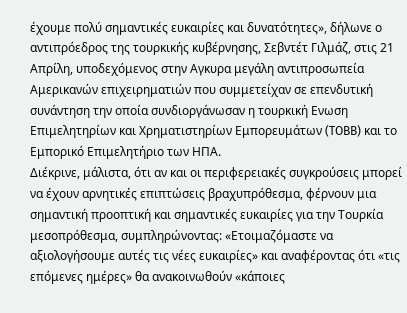έχουμε πολύ σημαντικές ευκαιρίες και δυνατότητες», δήλωνε ο αντιπρόεδρος της τουρκικής κυβέρνησης, Σεβντέτ Γιλμάζ, στις 21 Απρίλη, υποδεχόμενος στην Αγκυρα μεγάλη αντιπροσωπεία Αμερικανών επιχειρηματιών που συμμετείχαν σε επενδυτική συνάντηση την οποία συνδιοργάνωσαν η τουρκική Ενωση Επιμελητηρίων και Χρηματιστηρίων Εμπορευμάτων (TOBB) και το Εμπορικό Επιμελητήριο των ΗΠΑ.
Διέκρινε, μάλιστα, ότι αν και οι περιφερειακές συγκρούσεις μπορεί να έχουν αρνητικές επιπτώσεις βραχυπρόθεσμα, φέρνουν μια σημαντική προοπτική και σημαντικές ευκαιρίες για την Τουρκία μεσοπρόθεσμα, συμπληρώνοντας: «Ετοιμαζόμαστε να αξιολογήσουμε αυτές τις νέες ευκαιρίες» και αναφέροντας ότι «τις επόμενες ημέρες» θα ανακοινωθούν «κάποιες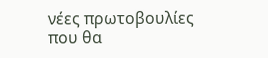νέες πρωτοβουλίες που θα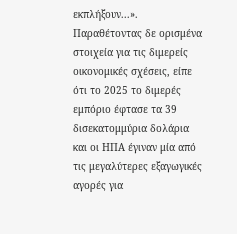εκπλήξουν...».
Παραθέτοντας δε ορισμένα στοιχεία για τις διμερείς οικονομικές σχέσεις, είπε ότι το 2025 το διμερές εμπόριο έφτασε τα 39 δισεκατομμύρια δολάρια και οι ΗΠΑ έγιναν μία από τις μεγαλύτερες εξαγωγικές αγορές για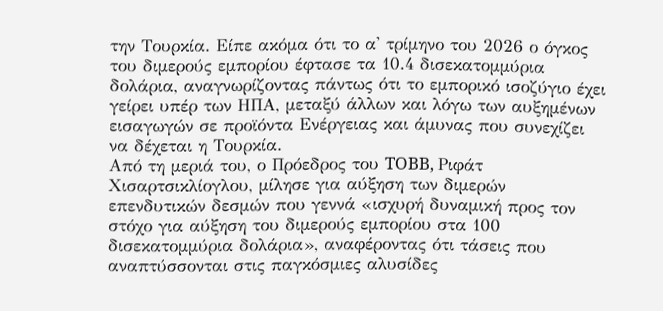την Τουρκία. Είπε ακόμα ότι το α' τρίμηνο του 2026 ο όγκος του διμερούς εμπορίου έφτασε τα 10.4 δισεκατομμύρια δολάρια, αναγνωρίζοντας πάντως ότι το εμπορικό ισοζύγιο έχει γείρει υπέρ των ΗΠΑ, μεταξύ άλλων και λόγω των αυξημένων εισαγωγών σε προϊόντα Ενέργειας και άμυνας που συνεχίζει να δέχεται η Τουρκία.
Από τη μεριά του, ο Πρόεδρος του TOBB, Ριφάτ Χισαρτσικλίογλου, μίλησε για αύξηση των διμερών επενδυτικών δεσμών που γεννά «ισχυρή δυναμική προς τον στόχο για αύξηση του διμερούς εμπορίου στα 100 δισεκατομμύρια δολάρια», αναφέροντας ότι τάσεις που αναπτύσσονται στις παγκόσμιες αλυσίδες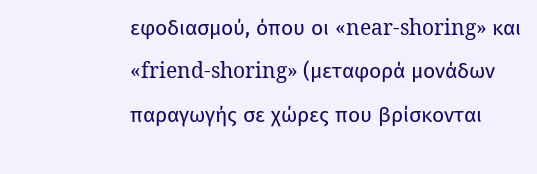εφοδιασμού, όπου οι «near-shoring» και «friend-shoring» (μεταφορά μονάδων παραγωγής σε χώρες που βρίσκονται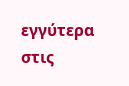εγγύτερα στις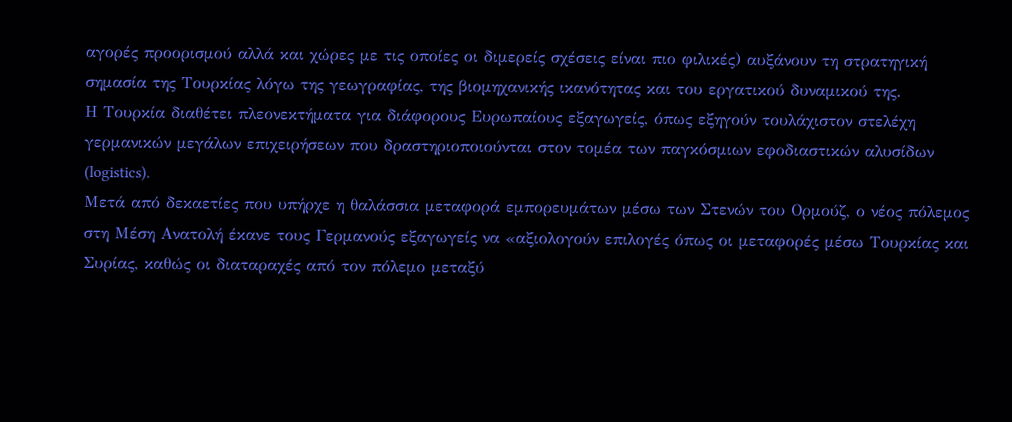αγορές προορισμού αλλά και χώρες με τις οποίες οι διμερείς σχέσεις είναι πιο φιλικές) αυξάνουν τη στρατηγική σημασία της Τουρκίας λόγω της γεωγραφίας, της βιομηχανικής ικανότητας και του εργατικού δυναμικού της.
Η Τουρκία διαθέτει πλεονεκτήματα για διάφορους Ευρωπαίους εξαγωγείς, όπως εξηγούν τουλάχιστον στελέχη γερμανικών μεγάλων επιχειρήσεων που δραστηριοποιούνται στον τομέα των παγκόσμιων εφοδιαστικών αλυσίδων (logistics).
Μετά από δεκαετίες που υπήρχε η θαλάσσια μεταφορά εμπορευμάτων μέσω των Στενών του Ορμούζ, ο νέος πόλεμος στη Μέση Ανατολή έκανε τους Γερμανούς εξαγωγείς να «αξιολογούν επιλογές όπως οι μεταφορές μέσω Τουρκίας και Συρίας, καθώς οι διαταραχές από τον πόλεμο μεταξύ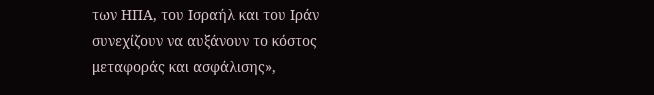των ΗΠΑ, του Ισραήλ και του Ιράν συνεχίζουν να αυξάνουν το κόστος μεταφοράς και ασφάλισης»,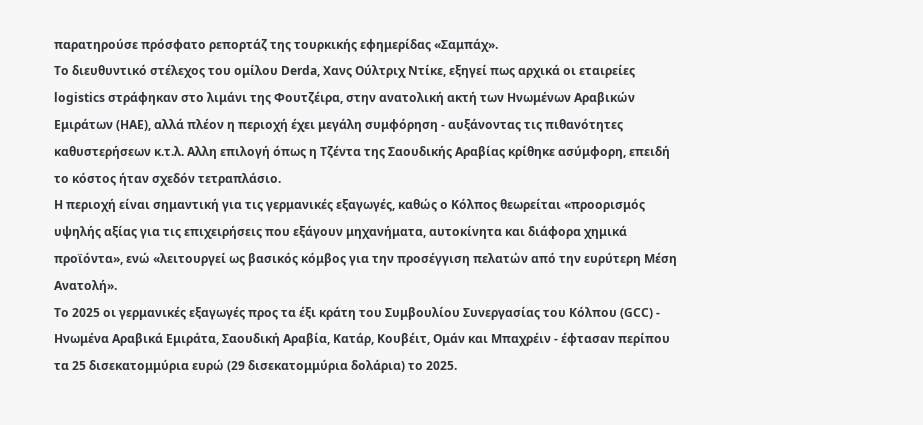παρατηρούσε πρόσφατο ρεπορτάζ της τουρκικής εφημερίδας «Σαμπάχ».
Το διευθυντικό στέλεχος του ομίλου Derda, Χανς Ούλτριχ Ντίκε, εξηγεί πως αρχικά οι εταιρείες logistics στράφηκαν στο λιμάνι της Φουτζέιρα, στην ανατολική ακτή των Ηνωμένων Αραβικών Εμιράτων (ΗΑΕ), αλλά πλέον η περιοχή έχει μεγάλη συμφόρηση - αυξάνοντας τις πιθανότητες καθυστερήσεων κ.τ.λ. Αλλη επιλογή όπως η Τζέντα της Σαουδικής Αραβίας κρίθηκε ασύμφορη, επειδή το κόστος ήταν σχεδόν τετραπλάσιο.
Η περιοχή είναι σημαντική για τις γερμανικές εξαγωγές, καθώς ο Κόλπος θεωρείται «προορισμός υψηλής αξίας για τις επιχειρήσεις που εξάγουν μηχανήματα, αυτοκίνητα και διάφορα χημικά προϊόντα», ενώ «λειτουργεί ως βασικός κόμβος για την προσέγγιση πελατών από την ευρύτερη Μέση Ανατολή».
Το 2025 οι γερμανικές εξαγωγές προς τα έξι κράτη του Συμβουλίου Συνεργασίας του Κόλπου (GCC) - Ηνωμένα Αραβικά Εμιράτα, Σαουδική Αραβία, Κατάρ, Κουβέιτ, Ομάν και Μπαχρέιν - έφτασαν περίπου τα 25 δισεκατομμύρια ευρώ (29 δισεκατομμύρια δολάρια) το 2025.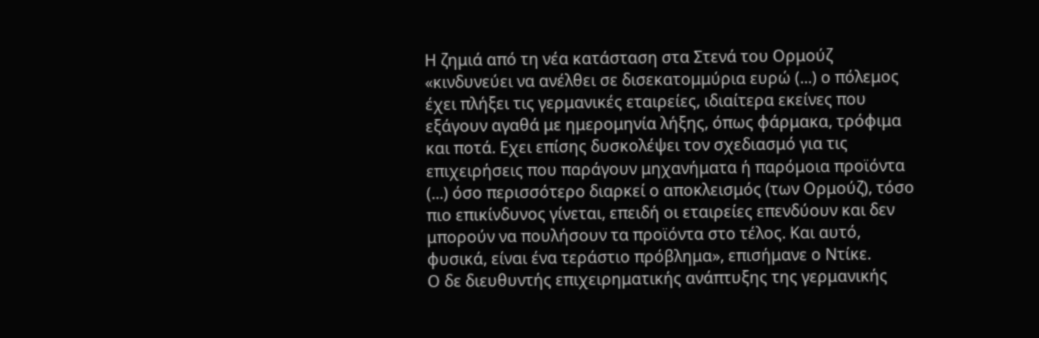Η ζημιά από τη νέα κατάσταση στα Στενά του Ορμούζ «κινδυνεύει να ανέλθει σε δισεκατομμύρια ευρώ (...) ο πόλεμος έχει πλήξει τις γερμανικές εταιρείες, ιδιαίτερα εκείνες που εξάγουν αγαθά με ημερομηνία λήξης, όπως φάρμακα, τρόφιμα και ποτά. Εχει επίσης δυσκολέψει τον σχεδιασμό για τις επιχειρήσεις που παράγουν μηχανήματα ή παρόμοια προϊόντα (...) όσο περισσότερο διαρκεί ο αποκλεισμός (των Ορμούζ), τόσο πιο επικίνδυνος γίνεται, επειδή οι εταιρείες επενδύουν και δεν μπορούν να πουλήσουν τα προϊόντα στο τέλος. Και αυτό, φυσικά, είναι ένα τεράστιο πρόβλημα», επισήμανε ο Ντίκε.
Ο δε διευθυντής επιχειρηματικής ανάπτυξης της γερμανικής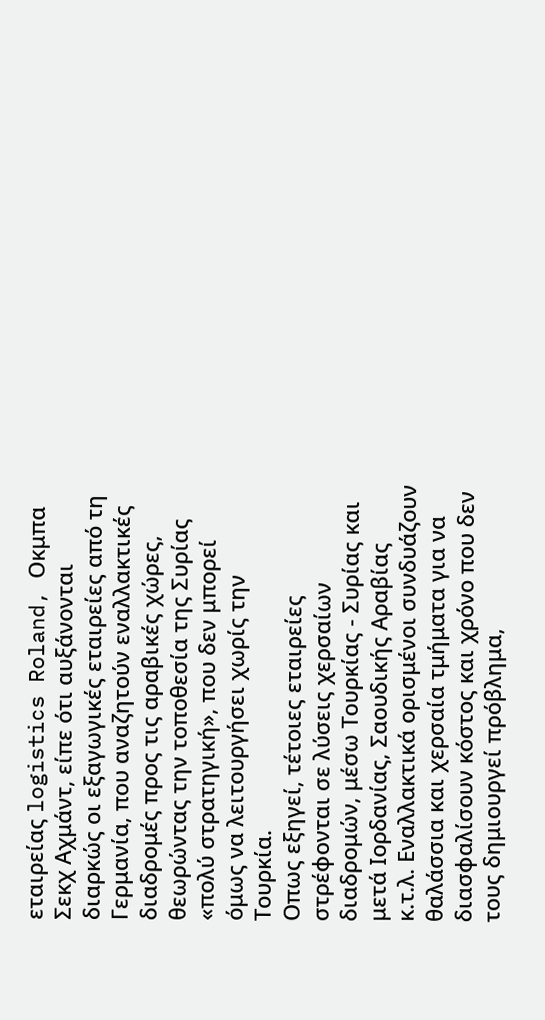εταιρείας logistics Roland, Οκμπα Σεκχ Αχμάντ, είπε ότι αυξάνονται διαρκώς οι εξαγωγικές εταιρείες από τη Γερμανία, που αναζητούν εναλλακτικές διαδρομές προς τις αραβικές χώρες, θεωρώντας την τοποθεσία της Συρίας «πολύ στρατηγική», που δεν μπορεί όμως να λειτουργήσει χωρίς την Τουρκία.
Οπως εξηγεί, τέτοιες εταιρείες στρέφονται σε λύσεις χερσαίων διαδρομών, μέσω Τουρκίας - Συρίας και μετά Ιορδανίας, Σαουδικής Αραβίας κ.τ.λ. Εναλλακτικά ορισμένοι συνδυάζουν θαλάσσια και χερσαία τμήματα για να διασφαλίσουν κόστος και χρόνο που δεν τους δημιουργεί πρόβλημα,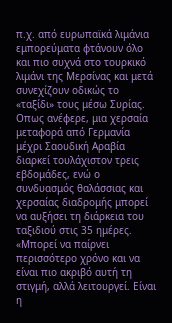π.χ. από ευρωπαϊκά λιμάνια εμπορεύματα φτάνουν όλο και πιο συχνά στο τουρκικό λιμάνι της Μερσίνας και μετά συνεχίζουν οδικώς το «ταξίδι» τους μέσω Συρίας.
Οπως ανέφερε, μια χερσαία μεταφορά από Γερμανία μέχρι Σαουδική Αραβία διαρκεί τουλάχιστον τρεις εβδομάδες, ενώ ο συνδυασμός θαλάσσιας και χερσαίας διαδρομής μπορεί να αυξήσει τη διάρκεια του ταξιδιού στις 35 ημέρες. «Μπορεί να παίρνει περισσότερο χρόνο και να είναι πιο ακριβό αυτή τη στιγμή, αλλά λειτουργεί. Είναι η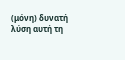(μόνη) δυνατή λύση αυτή τη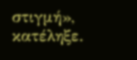στιγμή», κατέληξε.